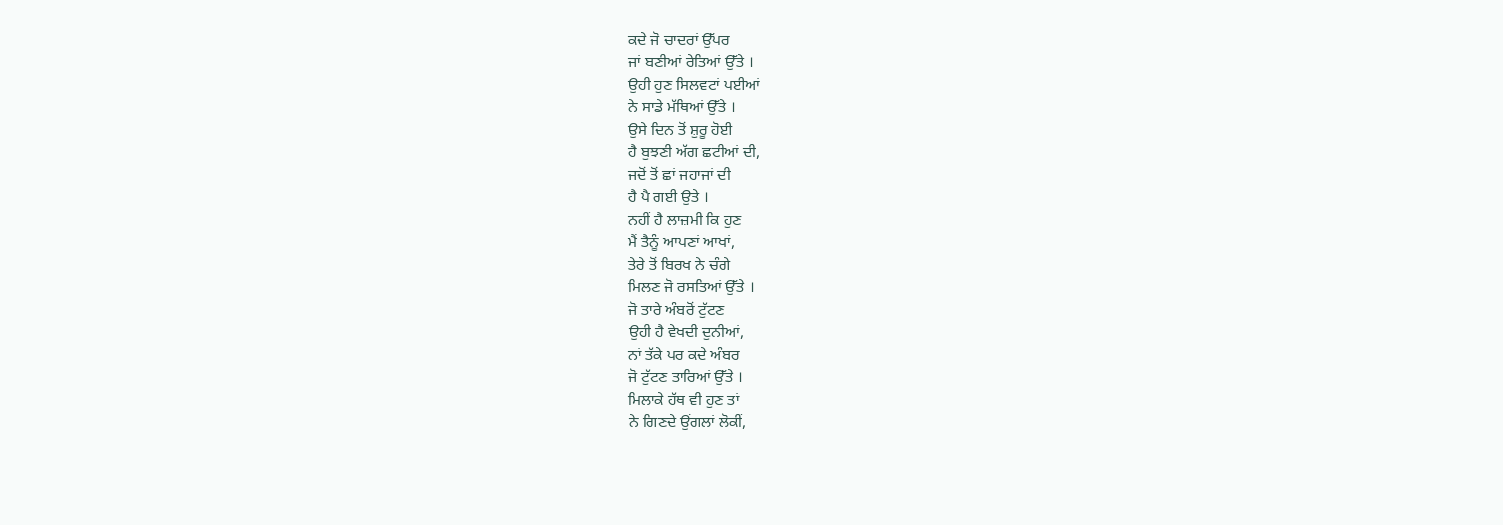ਕਦੇ ਜੋ ਚਾਦਰਾਂ ਉੱਪਰ
ਜਾਂ ਬਣੀਆਂ ਰੇਤਿਆਂ ਉੱਤੇ ।
ਉਹੀ ਹੁਣ ਸਿਲਵਟਾਂ ਪਈਆਂ
ਨੇ ਸਾਡੇ ਮੱਥਿਆਂ ਉੱਤੇ ।
ਉਸੇ ਦਿਨ ਤੋਂ ਸ਼ੁਰੂ ਹੋਈ
ਹੈ ਬੁਝਣੀ ਅੱਗ ਛਟੀਆਂ ਦੀ,
ਜਦੋਂ ਤੋਂ ਛਾਂ ਜਹਾਜਾਂ ਦੀ
ਹੈ ਪੈ ਗਈ ਉਤੇ ।
ਨਹੀਂ ਹੈ ਲਾਜ਼ਮੀ ਕਿ ਹੁਣ
ਮੈਂ ਤੈਨੂੰ ਆਪਣਾਂ ਆਖਾਂ,
ਤੇਰੇ ਤੋਂ ਬਿਰਖ ਨੇ ਚੰਗੇ
ਮਿਲਣ ਜੋ ਰਸਤਿਆਂ ਉੱਤੇ ।
ਜੋ ਤਾਰੇ ਅੰਬਰੋਂ ਟੁੱਟਣ
ਉਹੀ ਹੈ ਵੇਖਦੀ ਦੁਨੀਆਂ,
ਨਾਂ ਤੱਕੇ ਪਰ ਕਦੇ ਅੰਬਰ
ਜੋ ਟੁੱਟਣ ਤਾਰਿਆਂ ਉੱਤੇ ।
ਮਿਲਾਕੇ ਹੱਥ ਵੀ ਹੁਣ ਤਾਂ
ਨੇ ਗਿਣਦੇ ਉਂਗਲਾਂ ਲੋਕੀਂ,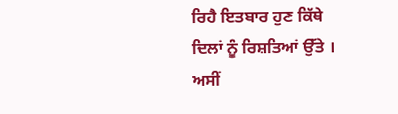ਰਿਹੈ ਇਤਬਾਰ ਹੁਣ ਕਿੱਥੇ
ਦਿਲਾਂ ਨੂੰ ਰਿਸ਼ਤਿਆਂ ਉੱਤੇ ।
ਅਸੀਂ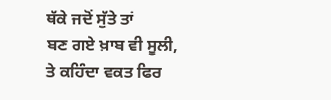ਥੱਕੇ ਜਦੋਂ ਸੁੱਤੇ ਤਾਂ
ਬਣ ਗਏ ਖ਼ਾਬ ਵੀ ਸੂਲੀ,
ਤੇ ਕਹਿੰਦਾ ਵਕਤ ਫਿਰ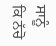ਸਾਨੂੰ
ਕਿ ਨੱਚੋ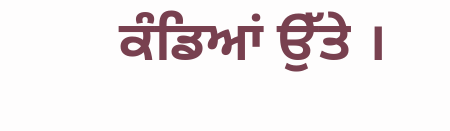ਕੰਡਿਆਂ ਉੱਤੇ ।